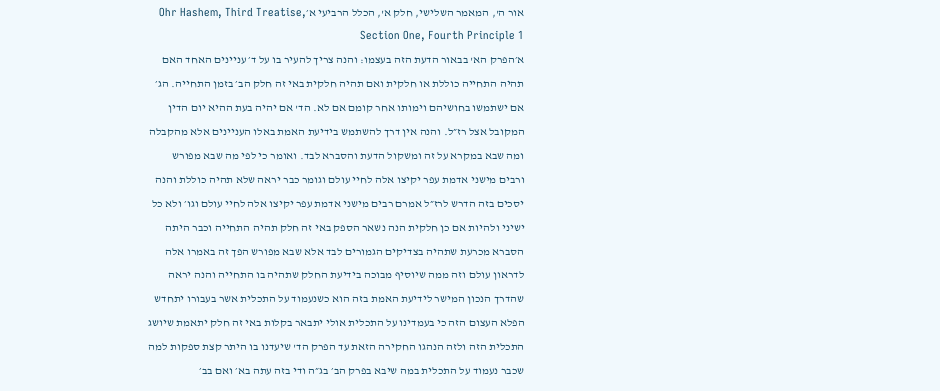אור ה', המאמר השלישי, חלק א', הכלל הרביעי א׳Ohr Hashem, Third Treatise, Section One, Fourth Principle 1
א׳הפרק הא' בבאור הדעת הזה בעצמו: והנה צריך להעיר בו על ד׳ עניינים האחד האם תהיה התחייה כוללת או חלקית ואם תהיה חלקית באי זה חלק הב׳ בזמן התחייה. הג׳ אם ישתמשו בחושיהם וימותו אחר קומם אם לא. הד' אם יהיה בעת ההיא יום הדין המקובל אצל רז״ל. והנה אין דרך להשתמש בידיעת האמת באלו העניינים אלא מהקבלה ומה שבא במקרא על זה ומשקול הדעת והסברא לבד. ואומר כי לפי מה שבא מפורש ורבים מישני אדמת עפר יקיצו אלה לחיי עולם וגומר כבר יראה שלא תהיה כוללת והנה יסכים בזה הדרש לרז״ל אמרם רבים מישני אדמת עפר יקיצו אלה לחיי עולם וגו׳ ולא כל ישיני ולהיות אם כן חלקית הנה נשאר הספק באי זה חלק תהיה התחייה וכבר היתה הסברא מכרעת שתהיה בצדיקים הגמורים לבד אלא שבא מפורש הפך זה באמרו אלה לדראון עולם וזה ממה שיוסיף מבוכה בידיעת החלק שתהיה בו התחייה והנה יראה שהדרך הנכון המישר לידיעת האמת בזה הוא כשנעמוד על התכלית אשר בעבורו יתחדש הפלא העצום הזה כי בעמדינו על התכלית אולי יתבאר בקלות באי זה חלק יתאמת שיושג התכלית הזה ולזה הנהגו החקירה הזאת עד הפרק הד' שיעדנו בו היתר קצת ספקות למה שכבר נעמוד על התכלית במה שיבא בפרק הב׳ בג״ה ודי בזה עתה בא׳ ואם בב׳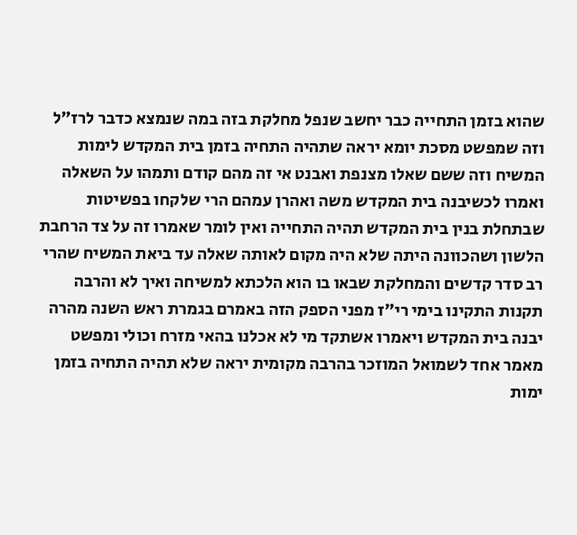שהוא בזמן התחייה כבר יחשב שנפל מחלקת בזה במה שנמצא כדבר לרז״ל וזה שמפשט מסכת יומא יראה שתהיה התחיה בזמן בית המקדש לימות המשיח וזה ששם שאלו מצנפת ואבנט אי זה מהם קודם ותמהו על השאלה ואמרו לכשיבנה בית המקדש משה ואהרן עמהם הרי שלקחו בפשיטות שבתחלת בנין בית המקדש תהיה התחייה ואין לומר שאמרו זה על צד הרחבת הלשון ושהכוונה היתה שלא היה מקום לאותה שאלה עד ביאת המשיח שהרי רב סדר קדשים והמחלקת שבאו בו הוא הלכתא למשיחה ואיך לא והרבה תקנות התקינו בימי רי״ז מפני הספק הזה באמרם בגמרת ראש השנה מהרה יבנה בית המקדש ויאמרו אשתקד מי לא אכלנו בהאי מזרח וכולי ומפשט מאמר אחד לשמואל המוזכר בהרבה מקומית יראה שלא תהיה התחיה בזמן ימות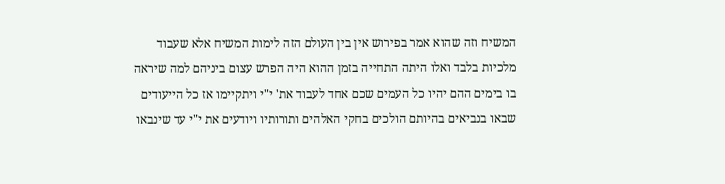המשיח וזה שהוא אמר בפירוש אין בין העולם הזה לימות המשיח אלא שעבוד מלכיות בלבד ואלו היתה התחייה בזמן ההוא היה הפרש עצום ביניהם למה שיראה בו בימים ההם יהיו כל העמים שכם אחד לעבוד את' י"י ויתקיימו אז כל הייעודים שבאו בנביאים בהיותם הולכים בחקי האלהים ותורותיו ויודעים את י"י עד שינבאו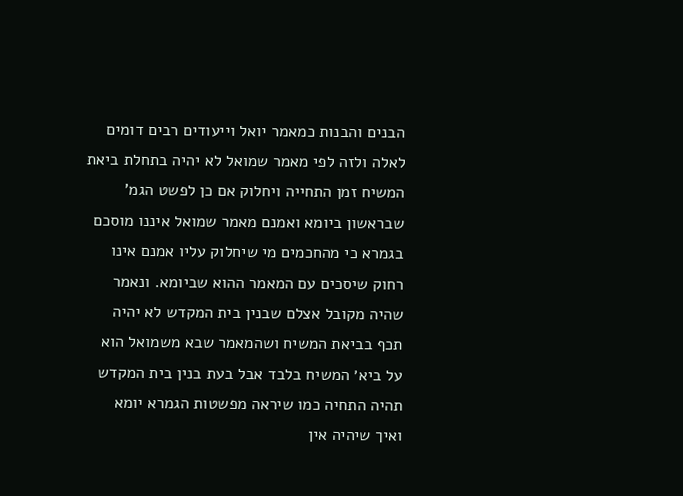הבנים והבנות כמאמר יואל וייעודים רבים דומים לאלה ולזה לפי מאמר שמואל לא יהיה בתחלת ביאת המשיח זמן התחייה ויחלוק אם כן לפשט הגמ' שבראשון ביומא ואמנם מאמר שמואל איננו מוסכם בגמרא כי מהחכמים מי שיחלוק עליו אמנם אינו רחוק שיסכים עם המאמר ההוא שביומא. ונאמר שהיה מקובל אצלם שבנין בית המקדש לא יהיה תכף בביאת המשיח ושהמאמר שבא משמואל הוא על ביא׳ המשיח בלבד אבל בעת בנין בית המקדש תהיה התחיה כמו שיראה מפשטות הגמרא יומא ואיך שיהיה אין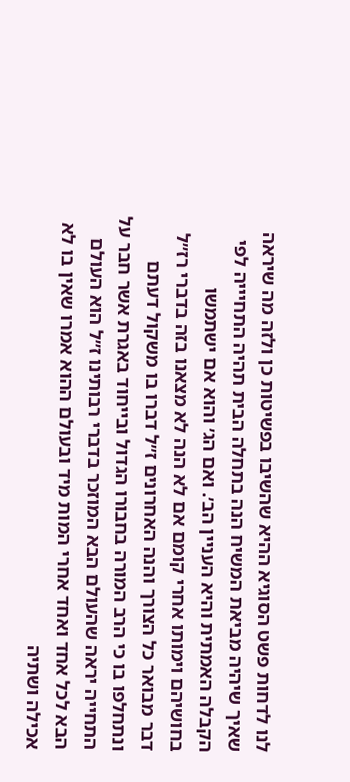לנו לדחות פשט הסוגיא ההיא שהשיבו בפשיטות כן ולזה מה שיראה שאיך שיהיה מביאת המשיח הנה בתחלה הבית תהיה התחיייה לפי הקבלה האמתית והיא העניין הב׳. ואם הג׳ והוא אם ישתמשו בחושיהם וימותו אחרי קומם אם לא הנה לא מצאנו בזה בדברי רז״ל דבר מבואר כל הצורך והנה האחרונים ז״ל דברו בו משקול דעתם ונתחלפו בו כי הרב המורה בחבורו הגדול ובייחוד באגרת אשר חבר על התחייה יראה שהעולם הבא המוזכר בדברי רבותינו ז״ל הוא העולם הבא לכל אחד ואחד אחרי המות מיד ובעולם ההוא אמרו שאין בו לא אכילה ושתיה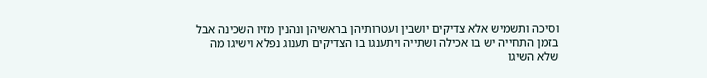וסיכה ותשמיש אלא צדיקים יושבין ועטרותיהן בראשיהן ונהנין מזיו השכינה אבל בזמן התחייה יש בו אכילה ושתייה ויתענגו בו הצדיקים תענוג נפלא וישיגו מה שלא השיגו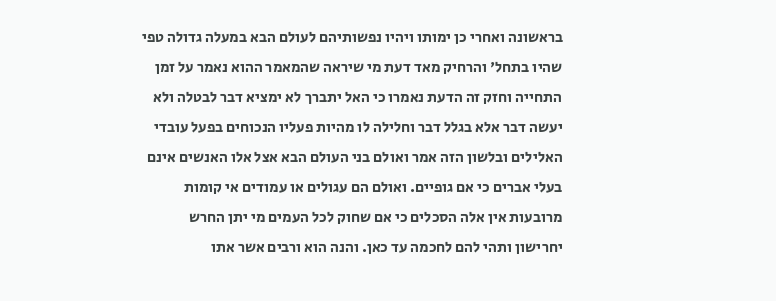בראשונה ואחרי כן ימותו ויהיו נפשותיהם לעולם הבא במעלה גדולה טפי שהיו בתחל' והרחיק מאד דעת מי שיראה שהמאמר ההוא נאמר על זמן התחייה וחזק זה הדעת נאמרו כי האל יתברך לא ימציא דבר לבטלה ולא יעשה דבר אלא בגלל דבר וחלילה לו מהיות פעליו הנכוחים בפעל עובדי האלילים ובלשון הזה אמר ואולם בני העולם הבא אצל אלו האנשים אינם בעלי אברים כי אם גופיים. ואולם הם עגולים או עמודים אי קומות מרובעות אין אלה הסכלים כי אם שחוק לכל העמים מי יתן החרש יחרישון ותהי להם לחכמה עד כאן. והנה הוא ורבים אשר אתו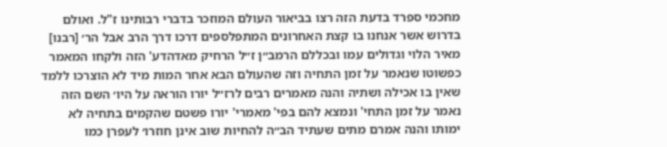מחכמי ספרד בדעת הזה רצו בביאור העולם המוזכר בדברי רבותינו ז"ל. ואולם בדרוש אשר אנחנו בו קצת האחרונים המתפלספים דרכו דרך הרב אבל הר׳ [רבנו] מאיר הלוי וגדולים עמו ובכללם הרמב״ן ז״ל הרחיק מאדהדע' הזה ולקחו המאמר כפשוטו שנאמר על זמן התחיה וזה שהעולם הבא אחר המות מיד לא הוצרכו ללמד שאין בו אכילה ושתיה והנה מאמרים רבים לרז״ל יורו הוראה על היו׳ השם הזה נאמר על זמן התחי' ונמצא להם בפי' מאמרי' יורו פשטם שהקמים בתחיה לא ימותו והנה אמרם מתים שעתיד הב״ה להחיות שוב אינן חוזרו׳ לעפרן כמו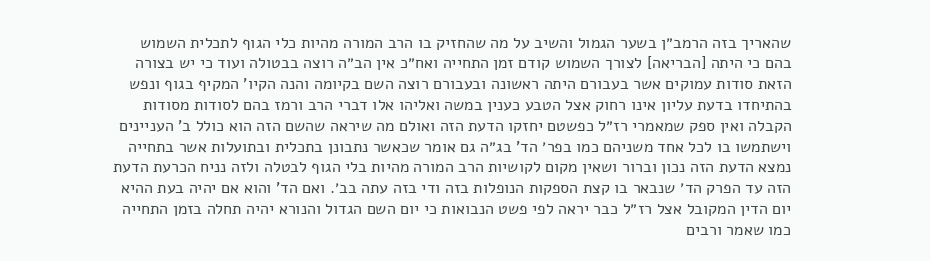שהאריך בזה הרמב״ן בשער הגמול והשיב על מה שהחזיק בו הרב המורה מהיות כלי הגוף לתכלית השמוש בהם כי היתה [הבריאה] לצורך השמוש קודם זמן התחייה ואח״כ אין הב״ה רוצה בבטולה ועוד כי יש בצורה הזאת סודות עמוקים אשר בעבורם היתה ראשונה ובעבורם רוצה השם בקיומה והנה הקיו' המקיף בגוף ונפש בהתיחדו בדעת עליון אינו רחוק אצל הטבע כענין במשה ואליהו אלו דברי הרב ורמז בהם לסודות מסודות הקבלה ואין ספק שמאמרי רז״ל כפשטם יחזקו הדעת הזה ואולם מה שיראה שהשם הזה הוא כולל ב' העניינים וישתמשו בו לכל אחד משניהם כמו בפר׳ הד' בג״ה גם אומר שכאשר נתבונן בתכלית ובתועלות אשר בתחייה נמצא הדעת הזה נכון וברור ושאין מקום לקושיות הרב המורה מהיות בלי הגוף לבטלה ולזה נניח הכרעת הדעת הזה עד הפרק הד׳ שנבאר בו קצת הספקות הנופלות בזה ודי בזה עתה בב׳. ואם הד' והוא אם יהיה בעת ההיא יום הדין המקובל אצל רז״ל כבר יראה לפי פשט הנבואות כי יום השם הגדול והנורא יהיה תחלה בזמן התחייה כמו שאמר ורבים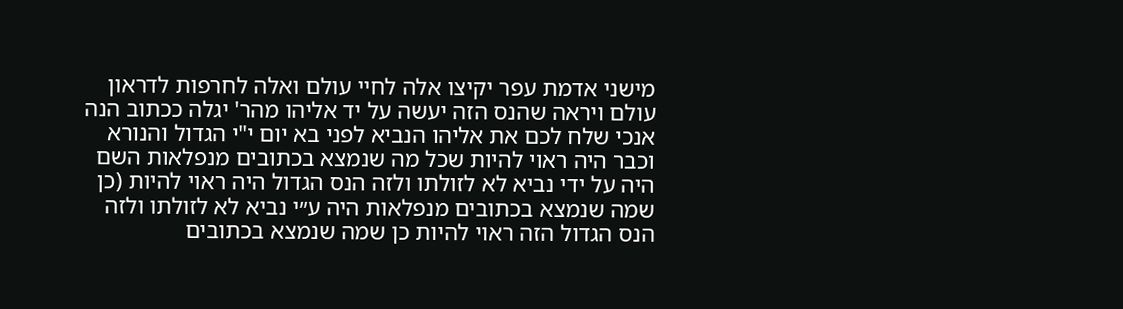מישני אדמת עפר יקיצו אלה לחיי עולם ואלה לחרפות לדראון עולם ויראה שהנס הזה יעשה על יד אליהו מהר' יגלה ככתוב הנה אנכי שלח לכם את אליהו הנביא לפני בא יום י"י הגדול והנורא וכבר היה ראוי להיות שכל מה שנמצא בכתובים מנפלאות השם היה על ידי נביא לא לזולתו ולזה הנס הגדול היה ראוי להיות (כן שמה שנמצא בכתובים מנפלאות היה ע״י נביא לא לזולתו ולזה הנס הגדול הזה ראוי להיות כן שמה שנמצא בכתובים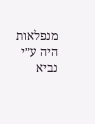מנפלאות היה ע״י נביא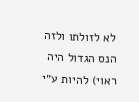לא לזולתו ולזה הנס הגדול היה ראוי) להיות ע״י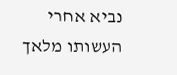נביא אחרי העשותו מלאך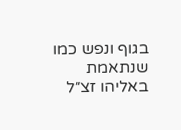בגוף ונפש כמו שנתאמת באליהו זצ״ל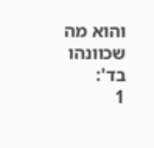והוא מה שכוונהו בד':
1